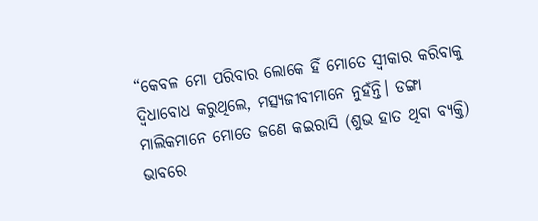“କେବଳ ମୋ ପରିବାର ଲୋକେ ହିଁ ମୋତେ ସ୍ୱୀକାର କରିବାକୁ ଦ୍ୱିଧାବୋଧ କରୁଥିଲେ, ମତ୍ସ୍ୟଜୀବୀମାନେ ନୁହଁନ୍ତି। ଡଙ୍ଗା ମାଲିକମାନେ ମୋତେ ଜଣେ କଇରାସି (ଶୁଭ ହାତ ଥିବା ବ୍ୟକ୍ତି) ଭାବରେ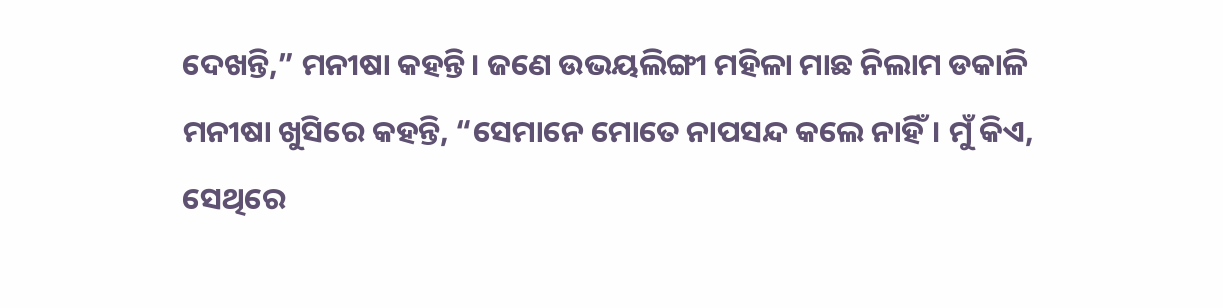ଦେଖନ୍ତି,” ମନୀଷା କହନ୍ତି। ଜଣେ ଉଭୟଲିଙ୍ଗୀ ମହିଳା ମାଛ ନିଲାମ ଡକାଳି ମନୀଷା ଖୁସିରେ କହନ୍ତି, “ସେମାନେ ମୋତେ ନାପସନ୍ଦ କଲେ ନାହିଁ। ମୁଁ କିଏ, ସେଥିରେ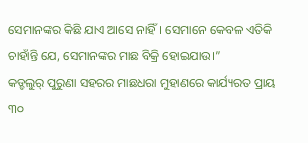ସେମାନଙ୍କର କିଛି ଯାଏ ଆସେ ନାହିଁ। ସେମାନେ କେବଳ ଏତିକି ଚାହାଁନ୍ତି ଯେ, ସେମାନଙ୍କର ମାଛ ବିକ୍ରି ହୋଇଯାଉ।”
କଡ୍ଡଲୁର୍ ପୁରୁଣା ସହରର ମାଛଧରା ମୁହାଣରେ କାର୍ଯ୍ୟରତ ପ୍ରାୟ ୩୦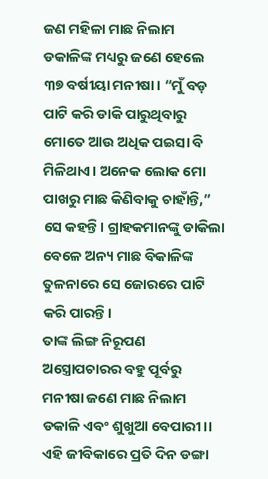ଜଣ ମହିଳା ମାଛ ନିଲାମ ଡକାଳିଙ୍କ ମଧ୍ୟରୁ ଜଣେ ହେଲେ ୩୭ ବର୍ଷୀୟା ମନୀଷା। “ମୁଁ ବଡ଼ ପାଟି କରି ଡାକି ପାରୁଥିବାରୁ ମୋତେ ଆଉ ଅଧିକ ପଇସା ବି ମିଳିଥାଏ। ଅନେକ ଲୋକ ମୋ ପାଖରୁ ମାଛ କିଣିବାକୁ ଚାହାଁନ୍ତି,” ସେ କହନ୍ତି। ଗ୍ରାହକମାନଙ୍କୁ ଡାକିଲା ବେଳେ ଅନ୍ୟ ମାଛ ବିକାଳିଙ୍କ ତୁଳନାରେ ସେ ଜୋରରେ ପାଟି କରି ପାରନ୍ତି।
ତାଙ୍କ ଲିଙ୍ଗ ନିରୂପଣ ଅସ୍ତ୍ରୋପଚାରର ବହୁ ପୂର୍ବରୁ ମନୀଷା ଜଣେ ମାଛ ନିଲାମ ଡକାଳି ଏବଂ ଶୁଖୁଆ ବେପାରୀ।। ଏହି ଜୀବିକାରେ ପ୍ରତି ଦିନ ଡଙ୍ଗା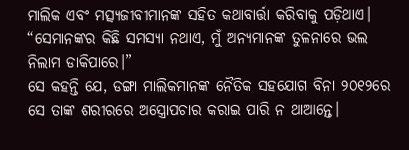ମାଲିକ ଏବଂ ମତ୍ସ୍ୟଜୀବୀମାନଙ୍କ ସହିତ କଥାବାର୍ତ୍ତା କରିବାକୁ ପଡ଼ିଥାଏ। “ସେମାନଙ୍କର କିଛି ସମସ୍ୟା ନଥାଏ, ମୁଁ ଅନ୍ୟମାନଙ୍କ ତୁଳନାରେ ଭଲ ନିଲାମ ଡାକିପାରେ।”
ସେ କହନ୍ତି ଯେ, ଡଙ୍ଗା ମାଲିକମାନଙ୍କ ନୈତିକ ସହଯୋଗ ବିନା ୨୦୧୨ରେ ସେ ତାଙ୍କ ଶରୀରରେ ଅସ୍ତ୍ରୋପଚାର କରାଇ ପାରି ନ ଥାଆନ୍ତେ।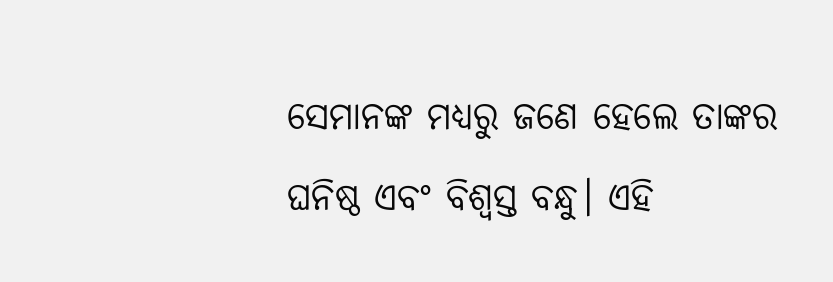ସେମାନଙ୍କ ମଧ୍ୟରୁ ଜଣେ ହେଲେ ତାଙ୍କର ଘନିଷ୍ଠ ଏବଂ ବିଶ୍ୱସ୍ତ ବନ୍ଧୁ। ଏହି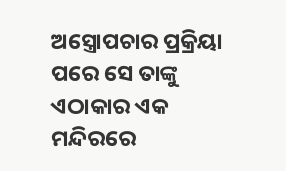ଅସ୍ତ୍ରୋପଚାର ପ୍ରକ୍ରିୟା ପରେ ସେ ତାଙ୍କୁ ଏଠାକାର ଏକ ମନ୍ଦିରରେ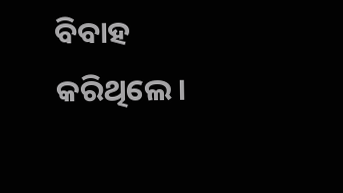ବିବାହ କରିଥିଲେ।